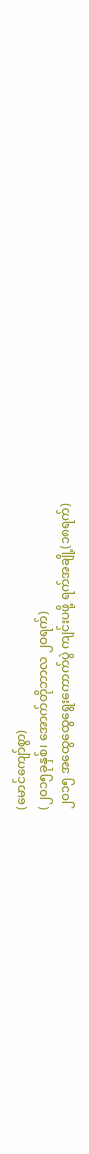(မောင်ကျော်စွာ)
(၂၀၁၅ခုနှစ်၊ အောက်တိုဘာလ ၂ဝရက်)
၂၀၁၅ အထွေထွေရွေးကောက်ပွဲ ကျင်းပဖို့ ရက်အချို့(၁၈ရက်)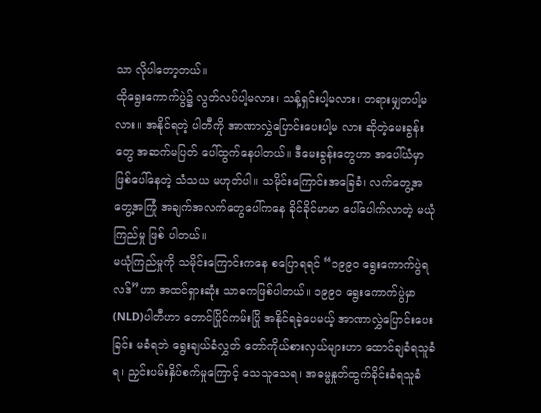သာ လိုပါတော့တယ်။
ထိုရွေးကောက်ပွဲ၌ လွတ်လပ်ပါ့မလား၊ သန့်ရှင်းပါ့မလား၊ တရားမျှတပါ့မလား။ အနိုင်ရတဲ့ ပါတီကို အာဏာလွှဲပြောင်းပေးပါ့မ လား ဆိုတဲ့မေးခွန်းတွေ အဆက်မပြတ် ပေါ်ထွက်နေပါတယ်။ ဒီမေးခွန်းတွေဟာ အပေါ်ယံမှာ ဖြစ်ပေါ်နေတဲ့ သံသယ မဟုတ်ပါ။ သမိုင်းကြောင်းအခြေခံ၊ လက်တွေ့အတွေ့အကြုံ အချက်အလက်တွေပေါ်ကနေ ခိုင်ခိုင်မာမာ ပေါ်ပေါက်လာတဲ့ မယုံကြည်မှု ဖြစ် ပါတယ်။
မယုံကြည်မှုကို သမိုင်းကြောင်းကနေ စပြောရရင် “၁၉၉ဝ ရွေးကောက်ပွဲရလဒ်”ဟာ အထင်ရှားဆုံး သာဓကဖြစ်ပါတယ်။ ၁၉၉ဝ ရွေးကောက်ပွဲမှာ (NLD)ပါတီဟာ တောင်ပြိုင်ကမ်းပြို အနိုင်ရခဲ့ပေမယ့် အာဏာလွှဲပြောင်းပေးခြင်း မခံရဘဲ ရွေးချယ်ခံလွှတ် တော်ကိုယ်စားလှယ်များဟာ ထောင်ချခံရသူခံရ၊ ညှင်းပမ်းနှိပ်စက်မှုကြောင့် သေသူသေရ၊ အဓမ္မနှုတ်ထွက်ခိုင်းခံရသူခံ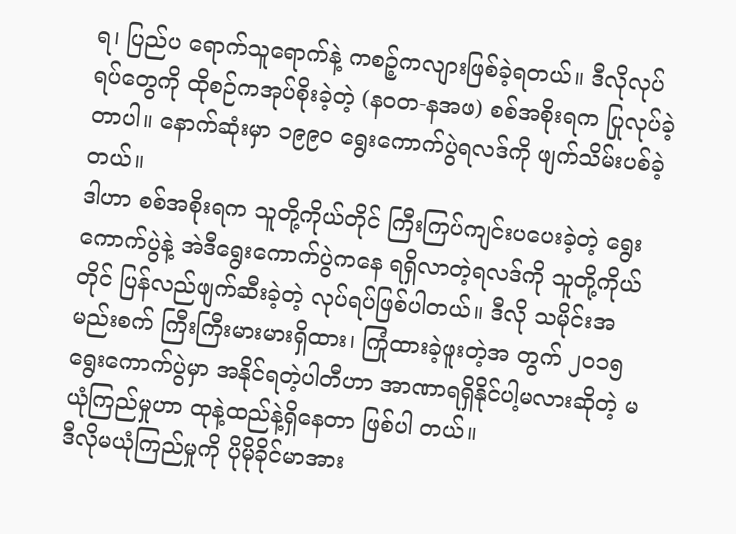ရ၊ ပြည်ပ ရောက်သူရောက်နဲ့ ကစဉ့်ကလျားဖြစ်ခဲ့ရတယ်။ ဒီလိုလုပ်ရပ်တွေကို ထိုစဉ်ကအုပ်စိုးခဲ့တဲ့ (နဝတ-နအဖ) စစ်အစိုးရက ပြုလုပ်ခဲ့ တာပါ။ နောက်ဆုံးမှာ ၁၉၉ဝ ရွေးကောက်ပွဲရလဒ်ကို ဖျက်သိမ်းပစ်ခဲ့တယ်။
ဒါဟာ စစ်အစိုးရက သူတို့ကိုယ်တိုင် ကြီးကြပ်ကျင်းပပေးခဲ့တဲ့ ရွေးကောက်ပွဲနဲ့ အဲဒီရွေးကောက်ပွဲကနေ ရရှိလာတဲ့ရလဒ်ကို သူတို့ကိုယ်တိုင် ပြန်လည်ဖျက်ဆီးခဲ့တဲ့ လုပ်ရပ်ဖြစ်ပါတယ်။ ဒီလို သမိုင်းအမည်းစက် ကြီးကြီးမားမားရှိထား၊ ကြုံထားခဲ့ဖူးတဲ့အ တွက် ၂၀၁၅ ရွေးကောက်ပွဲမှာ အနိုင်ရတဲ့ပါတီဟာ အာဏာရရှိနိုင်ပါ့မလားဆိုတဲ့ မယုံကြည်မှုဟာ ထုနဲ့ထည်နဲ့ရှိနေတာ ဖြစ်ပါ တယ်။
ဒီလိုမယုံကြည်မှုကို ပိုမိုခိုင်မာအား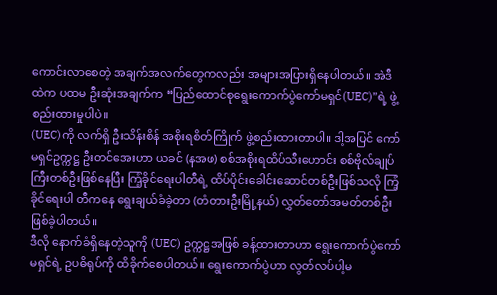ကောင်းလာစေတဲ့ အချက်အလက်တွေကလည်း အများအပြားရှိနေပါတယ်။ အဲဒီထဲက ပထမ ဦးဆုံးအချက်က “ပြည်ထောင်စုရွေးကောက်ပွဲကော်မရှင်(UEC)”ရဲ့ ဖွဲ့စည်းထားမှုပါပဲ။
(UEC)ကို လက်ရှိ ဦးသိန်းစိန် အစိုးရစိတ်ကြိုက် ဖွဲ့စည်းထားတာပါ။ ဒါ့အပြင် ကော်မရှင်ဥက္ကဋ္ဌ ဦးတင်အေးဟာ ယခင် (နအဖ) စစ်အစိုးရထိပ်သီးဟောင်း စစ်ဗိုလ်ချုပ်ကြီးတစ်ဦးဖြစ်နေပြီး ကြံ့ခိုင်ရေးပါတီရဲ့ ထိပ်ပိုင်းခေါင်းဆောင်တစ်ဦးဖြစ်သလို ကြံ့ခိုင်ရေးပါ တီကနေ ရွေးချယ်ခံခဲ့တာ (တံတားဦးမြို့နယ်) လွှတ်တော်အမတ်တစ်ဦး ဖြစ်ခဲ့ပါတယ်။
ဒီလို နောက်ခံရှိနေတဲ့သူကို (UEC) ဥက္ကဋ္ဌအဖြစ် ခန့်ထားတာဟာ ရွေးကောက်ပွဲကော်မရှင်ရဲ့ ဥပဓိရုပ်ကို ထိခိုက်စေပါတယ်။ ရွေးကောက်ပွဲဟာ လွတ်လပ်ပါ့မ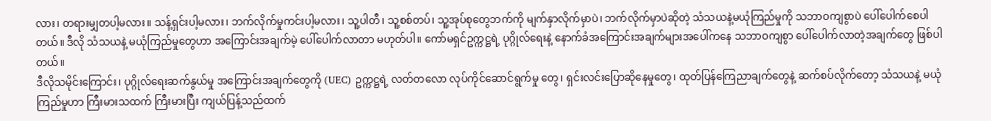လား၊ တရားမျှတပါ့မလား။ သန့်ရှင်းပါ့မလား၊ ဘက်လိုက်မှုကင်းပါ့မလား၊ သူ့ပါတီ၊ သူ့စစ်တပ်၊ သူ့အုပ်စုတွေဘက်ကို မျက်နှာလိုက်မှာပဲ၊ ဘက်လိုက်မှာပဲဆိုတဲ့ သံသယနဲ့မယုံကြည်မှုကို သဘာဝကျစွာပဲ ပေါ်ပေါက်စေပါ တယ်။ ဒီလို သံသယနဲ့ မယုံကြည်မှုတွေဟာ အကြောင်းအချက်မဲ့ ပေါ်ပေါက်လာတာ မဟုတ်ပါ။ ကော်မရှင်ဥက္ကဋ္ဌရဲ့ ပုဂ္ဂိုလ်ရေးနဲ့ နောက်ခံအကြောင်းအချက်များအပေါ်ကနေ သဘာဝကျစွာ ပေါ်ပေါက်လာတဲ့အချက်တွေ ဖြစ်ပါတယ်။
ဒီလိုသမိုင်းကြောင်း၊ ပုဂ္ဂိုလ်ရေးဆက်နွယ်မှု အကြောင်းအချက်တွေကို (UEC) ဥက္ကဋ္ဌရဲ့ လတ်တလော လုပ်ကိုင်ဆောင်ရွက်မှု တွေ၊ ရှင်းလင်းပြောဆိုနေမှုတွေ၊ ထုတ်ပြန်ကြေညာချက်တွေနဲ့ ဆက်စပ်လိုက်တော့ သံသယနဲ့ မယုံကြည်မှုဟာ ကြီးမားသထက် ကြီးမားပြီး ကျယ်ပြန့်သည်ထက်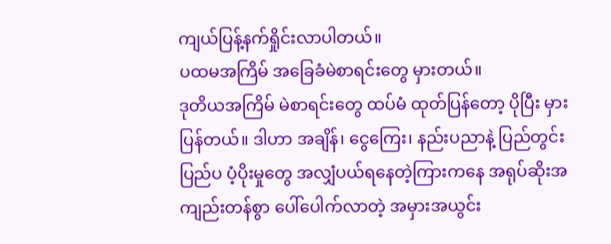ကျယ်ပြန့်နက်ရှိုင်းလာပါတယ်။
ပထမအကြိမ် အခြေခံမဲစာရင်းတွေ မှားတယ်။
ဒုတိယအကြိမ် မဲစာရင်းတွေ ထပ်မံ ထုတ်ပြန်တော့ ပိုပြီး မှားပြန်တယ်။ ဒါဟာ အချိန်၊ ငွေကြေး၊ နည်းပညာနဲ့ ပြည်တွင်းပြည်ပ ပံ့ပိုးမှုတွေ အလျှံပယ်ရနေတဲ့ကြားကနေ အရုပ်ဆိုးအကျည်းတန်စွာ ပေါ်ပေါက်လာတဲ့ အမှားအယွင်း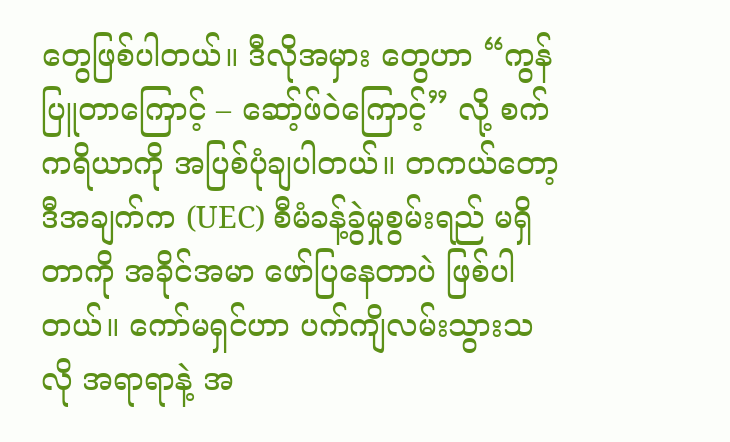တွေဖြစ်ပါတယ်။ ဒီလိုအမှား တွေဟာ “ကွန်ပြူတာကြောင့် – ဆော့်ဖ်ဝဲကြောင့်” လို့ စက်ကရိယာကို အပြစ်ပုံချပါတယ်။ တကယ်တော့ ဒီအချက်က (UEC) စီမံခန့်ခွဲမှုစွမ်းရည် မရှိတာကို အခိုင်အမာ ဖော်ပြနေတာပဲ ဖြစ်ပါတယ်။ ကော်မရှင်ဟာ ပက်ကျိလမ်းသွားသလို အရာရာနဲ့ အ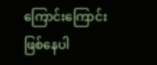ကြောင်းကြောင်း ဖြစ်နေပါ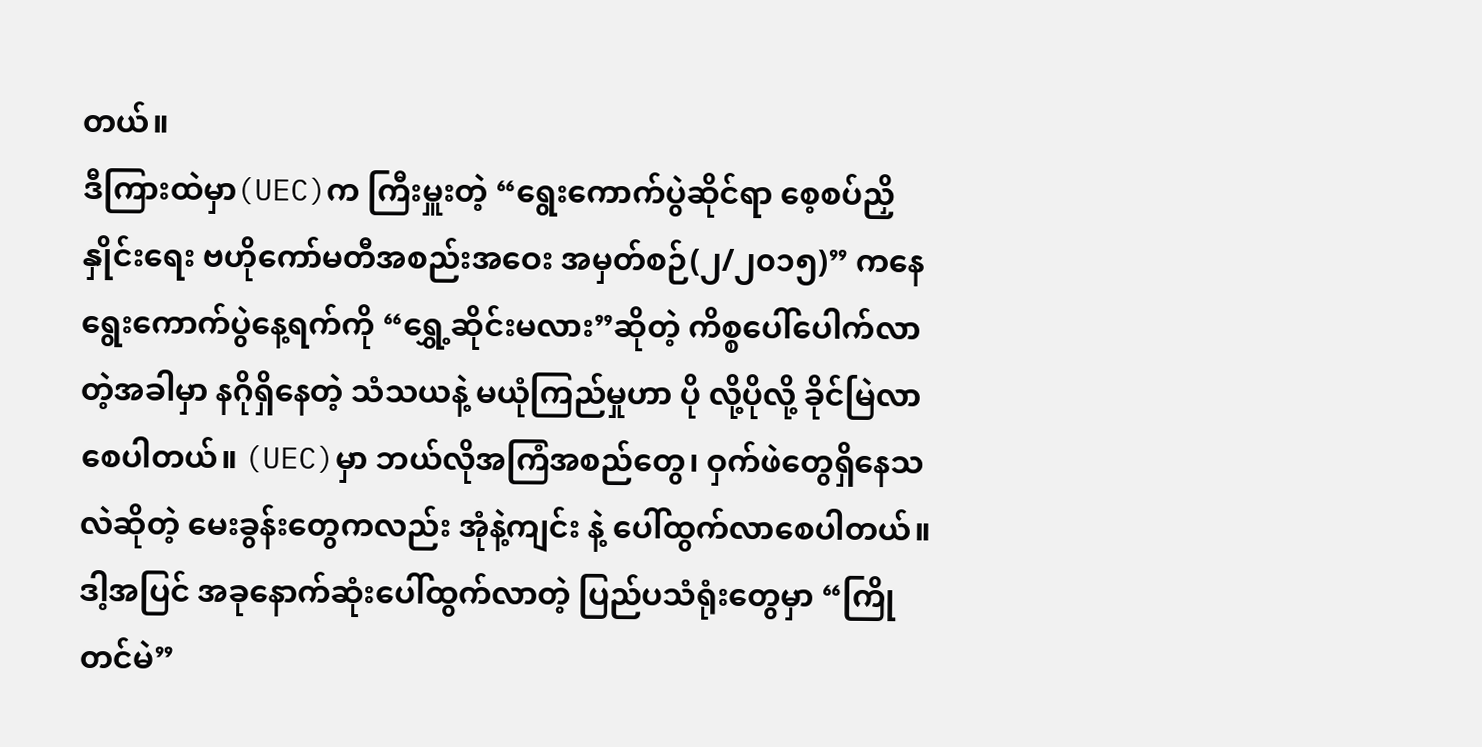တယ်။
ဒီကြားထဲမှာ(UEC)က ကြီးမှူးတဲ့ “ရွေးကောက်ပွဲဆိုင်ရာ စေ့စပ်ညှိနှိုင်းရေး ဗဟိုကော်မတီအစည်းအဝေး အမှတ်စဉ်(၂/၂၀၁၅)” ကနေ ရွေးကောက်ပွဲနေ့ရက်ကို “ရွှေ့ဆိုင်းမလား”ဆိုတဲ့ ကိစ္စပေါ်ပေါက်လာတဲ့အခါမှာ နဂိုရှိနေတဲ့ သံသယနဲ့ မယုံကြည်မှုဟာ ပို လို့ပိုလို့ ခိုင်မြဲလာစေပါတယ်။ (UEC)မှာ ဘယ်လိုအကြံအစည်တွေ၊ ဝှက်ဖဲတွေရှိနေသလဲဆိုတဲ့ မေးခွန်းတွေကလည်း အုံနဲ့ကျင်း နဲ့ ပေါ်ထွက်လာစေပါတယ်။
ဒါ့အပြင် အခုနောက်ဆုံးပေါ်ထွက်လာတဲ့ ပြည်ပသံရုံးတွေမှာ “ကြိုတင်မဲ”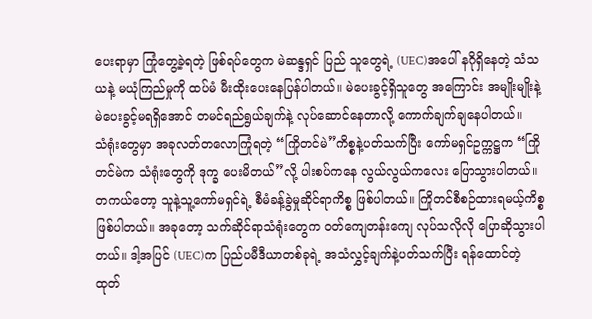ပေးရာမှာ ကြုံတွေ့ခဲ့ရတဲ့ ဖြစ်ရပ်တွေက မဲဆန္ဒရှင် ပြည် သူတွေရဲ့ (UEC)အပေါ် နဂိုရှိနေတဲ့ သံသယနဲ့ မယုံကြည်မှုကို ထပ်မံ မီးထိုးပေးနေပြန်ပါတယ်။ မဲပေးခွင့်ရှိသူတွေ အကြောင်း အမျိုးမျိုးနဲ့ မဲပေးခွင့်မရရှိအောင် တမင်ရည်ရွယ်ချက်နဲ့ လုပ်ဆောင်နေတာလို့ ကောက်ချက်ချနေပါတယ်။
သံရုံးတွေမှာ အခုလတ်တလောကြုံရတဲ့ “ကြိုတင်မဲ”ကိစ္စနဲ့ပတ်သက်ပြီး ကော်မရှင်ဥက္ကဋ္ဌက “ကြိုတင်မဲက သံရုံးတွေကို ဒုက္ခ ပေးမိတယ်”လို့ ပါးစပ်ကနေ လွယ်လွယ်ကလေး ပြောသွားပါတယ်။ တကယ်တော့ သူနဲ့သူ့ကော်မရှင်ရဲ့ စီမံခန့်ခွဲမှုဆိုင်ရာကိစ္စ ဖြစ်ပါတယ်။ ကြိုတင်စီစဉ်ထားရမယ့်ကိစ္စ ဖြစ်ပါတယ်။ အခုတော့ သက်ဆိုင်ရာသံရုံးတွေက ဝတ်ကျေတန်းကျေ လုပ်သလိုလို ပြောဆိုသွားပါတယ်။ ဒါ့အပြင် (UEC)က ပြည်ပမီဒီယာတစ်ခုရဲ့ အသံလွှင့်ချက်နဲ့ပတ်သက်ပြီး ရန်ထောင်တဲ့ ထုတ်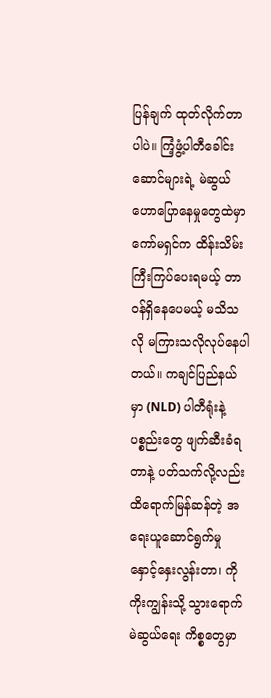ပြန်ချက် ထုတ်လိုက်တာပါပဲ။ ကြံ့ဖွံ့ပါတီခေါင်းဆောင်များရဲ့ မဲဆွယ်ဟောပြောနေမှုတွေထဲမှာ ကော်မရှင်က ထိန်းသိမ်းကြီးကြပ်ပေးရမယ့် တာဝန်ရှိနေပေမယ့် မသိသလို မကြားသလိုလုပ်နေပါတယ်။ ကချင်ပြည်နယ်မှာ (NLD) ပါတီရုံးနဲ့ပစ္စည်းတွေ ဖျက်ဆီးခံရတာနဲ့ ပတ်သက်လို့လည်း ထိရောက်မြန်ဆန်တဲ့ အရေးယူဆောင်ရွက်မှု နှောင့်နှေးလွန်းတာ၊ ကိုကိုးကျွန်းသို့ သွားရောက်မဲဆွယ်ရေး ကိစ္စတွေမှာ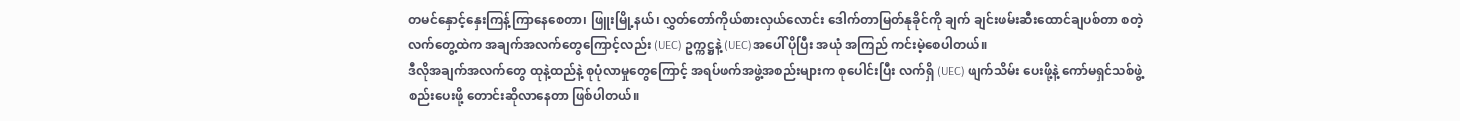တမင်နှောင့်နှေးကြန့်ကြာနေစေတာ၊ ဖြူးမြို့နယ်၊ လွှတ်တော်ကိုယ်စားလှယ်လောင်း ဒေါက်တာမြတ်နုခိုင်ကို ချက် ချင်းဖမ်းဆီးထောင်ချပစ်တာ စတဲ့ လက်တွေ့ထဲက အချက်အလက်တွေကြောင့်လည်း (UEC) ဥက္ကဋ္ဌနဲ့ (UEC)အပေါ် ပိုပြီး အယုံ အကြည် ကင်းမဲ့စေပါတယ်။
ဒီလိုအချက်အလက်တွေ ထုနဲ့ထည်နဲ့ စုပုံလာမှုတွေကြောင့် အရပ်ဖက်အဖွဲ့အစည်းများက စုပေါင်းပြီး လက်ရှိ (UEC) ဖျက်သိမ်း ပေးဖို့နဲ့ ကော်မရှင်သစ်ဖွဲ့စည်းပေးဖို့ တောင်းဆိုလာနေတာ ဖြစ်ပါတယ်။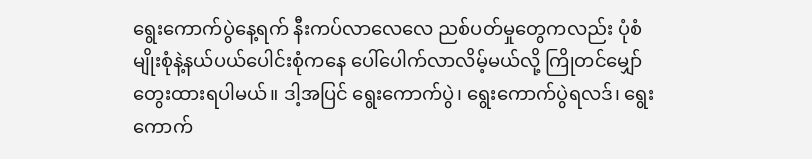ရွေးကောက်ပွဲနေ့ရက် နီးကပ်လာလေလေ ညစ်ပတ်မှုတွေကလည်း ပုံစံမျိုးစုံနဲ့နယ်ပယ်ပေါင်းစုံကနေ ပေါ်ပေါက်လာလိမ့်မယ်လို့ ကြိုတင်မျှော်တွေးထားရပါမယ်။ ဒါ့အပြင် ရွေးကောက်ပွဲ၊ ရွေးကောက်ပွဲရလဒ်၊ ရွေးကောက်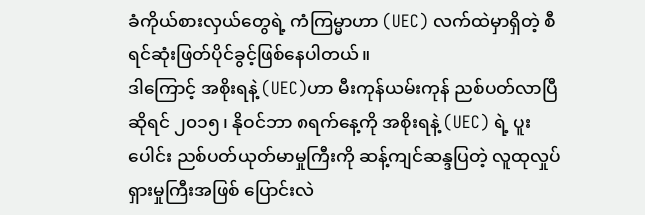ခံကိုယ်စားလှယ်တွေရဲ့ ကံကြမ္မာဟာ (UEC) လက်ထဲမှာရှိတဲ့ စီရင်ဆုံးဖြတ်ပိုင်ခွင့်ဖြစ်နေပါတယ်။
ဒါကြောင့် အစိုးရနဲ့ (UEC)ဟာ မီးကုန်ယမ်းကုန် ညစ်ပတ်လာပြီဆိုရင် ၂၀၁၅၊ နိုဝင်ဘာ ၈ရက်နေ့ကို အစိုးရနဲ့ (UEC) ရဲ့ ပူးပေါင်း ညစ်ပတ်ယုတ်မာမှုကြီးကို ဆန့်ကျင်ဆန္ဒပြတဲ့ လူထုလှုပ်ရှားမှုကြီးအဖြစ် ပြောင်းလဲ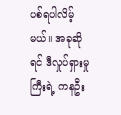ပစ်ရပါလိမ့်မယ်။ အခုဆိုရင် ဒီလှုပ်ရှားမှုကြီးရဲ့ ကနဦး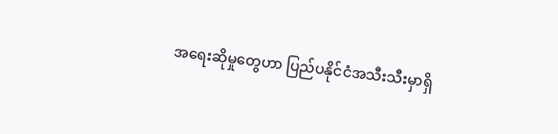အရေးဆိုမှုတွေဟာ ပြည်ပနိုင်ငံအသီးသီးမှာရှိ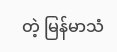တဲ့ မြန်မာသံ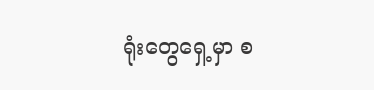ရုံးတွေရှေ့မှာ စ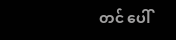တင် ပေါ်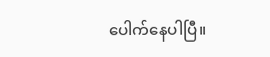ပေါက်နေပါပြီ။